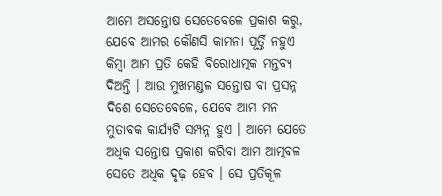ଆମେ ଅସନ୍ତୋଷ ସେତେବେଳେ ପ୍ରକାଶ କରୁ, ଯେବେ ଆମର କୌଣସି କାମନା ପୂର୍ତ୍ତି ନହୁଏ କିମ୍ବା ଆମ ପ୍ରତି କେହି ବିରୋଧାତ୍ମକ ମନ୍ତବ୍ୟ ଦିଅନ୍ତି । ଆଉ ମୁଖମଣ୍ଡଳ ସନ୍ତୋଷ ବା ପ୍ରସନ୍ନ ଦିଶେ ସେତେବେଳେ, ଯେବେ ଆମ ମନ ମୁତାବକ କାର୍ଯ୍ୟଟି ସମ୍ପନ୍ନ ହୁଏ । ଆମେ ଯେତେ ଅଧିକ ସନ୍ତୋଷ ପ୍ରକାଶ କରିବା ଆମ ଆତ୍ମବଳ ସେତେ ଅଧିକ ଦୃଢ଼ ହେବ । ସେ ପ୍ରତିକୂଳ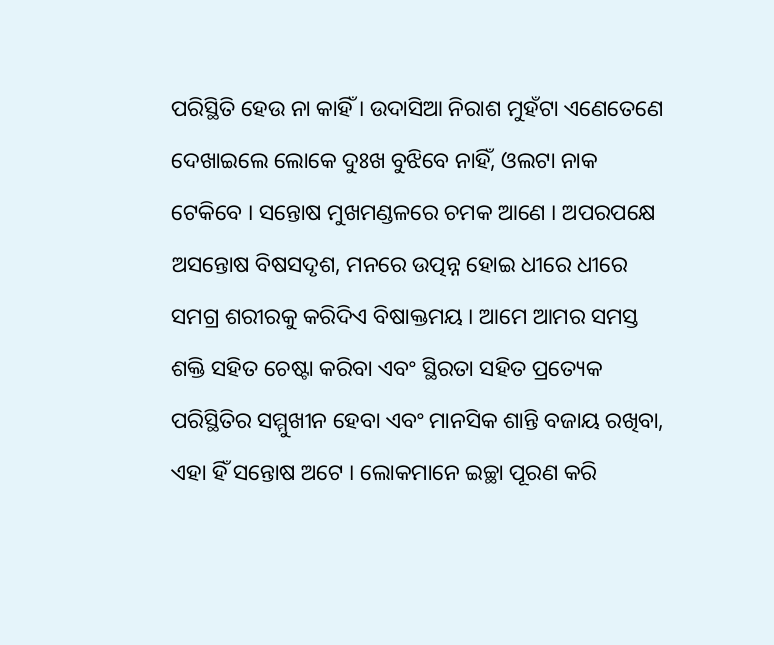ପରିସ୍ଥିତି ହେଉ ନା କାହିଁ । ଉଦାସିଆ ନିରାଶ ମୁହଁଟା ଏଣେତେଣେ ଦେଖାଇଲେ ଲୋକେ ଦୁଃଖ ବୁଝିବେ ନାହିଁ, ଓଲଟା ନାକ ଟେକିବେ । ସନ୍ତୋଷ ମୁଖମଣ୍ଡଳରେ ଚମକ ଆଣେ । ଅପରପକ୍ଷେ ଅସନ୍ତୋଷ ବିଷସଦୃଶ, ମନରେ ଉତ୍ପନ୍ନ ହୋଇ ଧୀରେ ଧୀରେ ସମଗ୍ର ଶରୀରକୁ କରିଦିଏ ବିଷାକ୍ତମୟ । ଆମେ ଆମର ସମସ୍ତ ଶକ୍ତି ସହିତ ଚେଷ୍ଟା କରିବା ଏବଂ ସ୍ଥିରତା ସହିତ ପ୍ରତ୍ୟେକ ପରିସ୍ଥିତିର ସମ୍ମୁଖୀନ ହେବା ଏବଂ ମାନସିକ ଶାନ୍ତି ବଜାୟ ରଖିବା, ଏହା ହିଁ ସନ୍ତୋଷ ଅଟେ । ଲୋକମାନେ ଇଚ୍ଛା ପୂରଣ କରି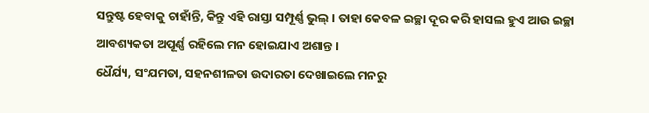ସନ୍ତୁଷ୍ଟ ହେବାକୁ ଚାହାଁନ୍ତି, କିନ୍ତୁ ଏହି ରାସ୍ତା ସମ୍ପୂର୍ଣ୍ଣ ଭୁଲ୍ । ତାହା କେବଳ ଇଚ୍ଛା ଦୂର କରି ହାସଲ ହୁଏ ଆଉ ଇଚ୍ଛା ଆବଶ୍ୟକତା ଅପୂର୍ଣ୍ଣ ରହିଲେ ମନ ହୋଇଯାଏ ଅଶାନ୍ତ ।
ଧୈର୍ଯ୍ୟ, ସଂଯମତା, ସହନଶୀଳତା ଉଦାରତା ଦେଖାଇଲେ ମନରୁ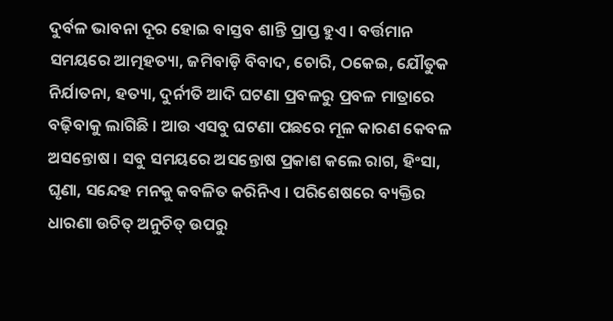ଦୁର୍ବଳ ଭାବନା ଦୂର ହୋଇ ବାସ୍ତବ ଶାନ୍ତି ପ୍ରାପ୍ତ ହୁଏ । ବର୍ତ୍ତମାନ ସମୟରେ ଆତ୍ମହତ୍ୟା, ଜମିବାଡ଼ି ବିବାଦ, ଚୋରି, ଠକେଇ, ଯୌତୁକ ନିର୍ଯାତନା, ହତ୍ୟା, ଦୁର୍ନୀତି ଆଦି ଘଟଣା ପ୍ରବଳରୁ ପ୍ରବଳ ମାତ୍ରାରେ ବଢ଼ିବାକୁ ଲାଗିଛି । ଆଉ ଏସବୁ ଘଟଣା ପଛରେ ମୂଳ କାରଣ କେବଳ ଅସନ୍ତୋଷ । ସବୁ ସମୟରେ ଅସନ୍ତୋଷ ପ୍ରକାଶ କଲେ ରାଗ, ହିଂସା, ଘୃଣା, ସନ୍ଦେହ ମନକୁ କବଳିତ କରିନିଏ । ପରିଶେଷରେ ବ୍ୟକ୍ତିର ଧାରଣା ଉଚିତ୍ ଅନୁଚିତ୍ ଉପରୁ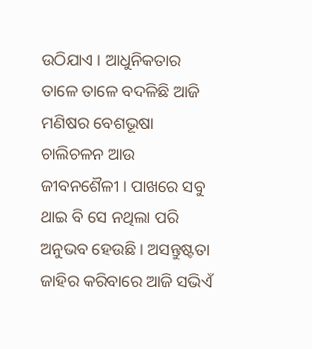ଉଠିଯାଏ । ଆଧୁନିକତାର ତାଳେ ତାଳେ ବଦଳିଛି ଆଜି ମଣିଷର ବେଶଭୂଷା ଚାଲିଚଳନ ଆଉ ଜୀବନଶୈଳୀ । ପାଖରେ ସବୁ ଥାଇ ବି ସେ ନଥିଲା ପରି ଅନୁଭବ ହେଉଛି । ଅସନ୍ତୁଷ୍ଟତା ଜାହିର କରିବାରେ ଆଜି ସଭିଏଁ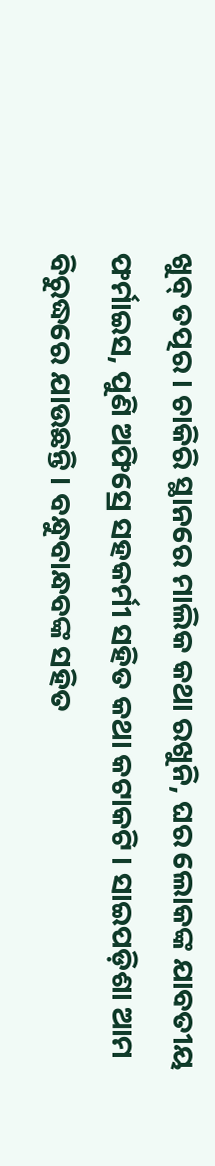ଖୁବ୍ ତତ୍ପର । ଚାକିରି ସ୍ଥାନରେ ମାଲିକ କଥା ରଖୁନି, ଘର ଲୋକଙ୍କ ଯାବତୀୟ ଫର୍ମାଇସ, ପୁଣି ଅଫିସ୍ରେ ସହକର୍ମୀ ସହିତ କଥା କଟାକଟି । ସାଇପଡ଼ିଶା ଆମ ବିରୁଦ୍ଧରେ ଯାଉଛନ୍ତି । ବନ୍ଧୁବାନ୍ଧବଙ୍କ ସହିତ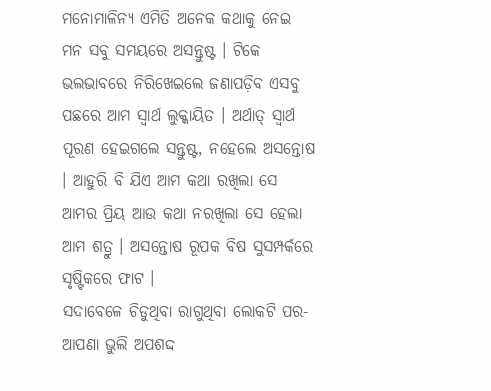ମନୋମାଳିନ୍ୟ ଏମିତି ଅନେକ କଥାକୁ ନେଇ ମନ ସବୁ ସମୟରେ ଅସନ୍ତୁଷ୍ଟ । ଟିକେ ଭଲଭାବରେ ନିରିଖେଇଲେ ଜଣାପଡ଼ିବ ଏସବୁ ପଛରେ ଆମ ସ୍ୱାର୍ଥ ଲୁକ୍କାୟିତ । ଅର୍ଥାତ୍ ସ୍ୱାର୍ଥ ପୂରଣ ହେଇଗଲେ ସନ୍ତୁଷ୍ଟ, ନହେଲେ ଅସନ୍ତୋଷ । ଆହୁରି ବି ଯିଏ ଆମ କଥା ରଖିଲା ସେ ଆମର ପ୍ରିୟ ଆଉ କଥା ନରଖିଲା ସେ ହେଲା ଆମ ଶତ୍ରୁ । ଅସନ୍ତୋଷ ରୂପକ ବିଷ ସୁସମ୍ପର୍କରେ ସୃଷ୍ଟିକରେ ଫାଟ ।
ସଦାବେଳେ ଚିଡୁଥିବା ରାଗୁଥିବା ଲୋକଟି ପର-ଆପଣା ଭୁଲି ଅପଶଦ୍ଦ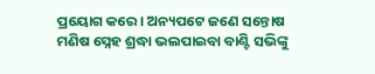ପ୍ରୟୋଗ କରେ । ଅନ୍ୟପଟେ ଜଣେ ସନ୍ତୋଷ ମଣିଷ ସ୍ନେହ ଶ୍ରଦ୍ଧା ଭଲପାଇବା ବାଣ୍ଟି ସଭିଙ୍କୁ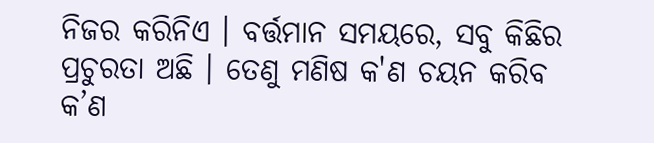ନିଜର କରିନିଏ । ବର୍ତ୍ତମାନ ସମୟରେ, ସବୁ କିଛିର ପ୍ରଚୁରତା ଅଛି । ତେଣୁ ମଣିଷ କ'ଣ ଚୟନ କରିବ କ’ଣ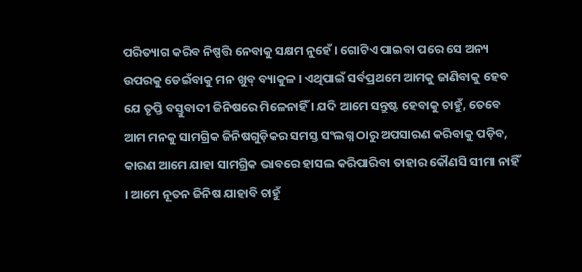ପରିତ୍ୟାଗ କରିବ ନିଷ୍ପତ୍ତି ନେବାକୁ ସକ୍ଷମ ନୁହେଁ । ଗୋଟିଏ ପାଇବା ପରେ ସେ ଅନ୍ୟ ଉପରକୁ ଡେଇଁବାକୁ ମନ ଖୁବ୍ ବ୍ୟାକୁଳ । ଏଥିପାଇଁ ସର୍ବପ୍ରଥମେ ଆମକୁ ଜାଣିବାକୁ ହେବ ଯେ ତୃପ୍ତି ବସ୍ତୁବାଦୀ ଜିନିଷରେ ମିଳେନାହିଁ । ଯଦି ଆମେ ସନ୍ତୁଷ୍ଟ ହେବାକୁ ଚାହୁଁ, ତେବେ ଆମ ମନକୁ ସାମଗ୍ରିକ ଜିନିଷଗୁଡ଼ିକର ସମସ୍ତ ସଂଲଗ୍ନ ଠାରୁ ଅପସାରଣ କରିବାକୁ ପଡ଼ିବ, କାରଣ ଆମେ ଯାହା ସାମଗ୍ରିକ ଭାବରେ ହାସଲ କରିପାରିବା ତାହାର କୌଣସି ସୀମା ନାହିଁ । ଆମେ ନୂତନ ଜିନିଷ ଯାହାବି ଚାହୁଁ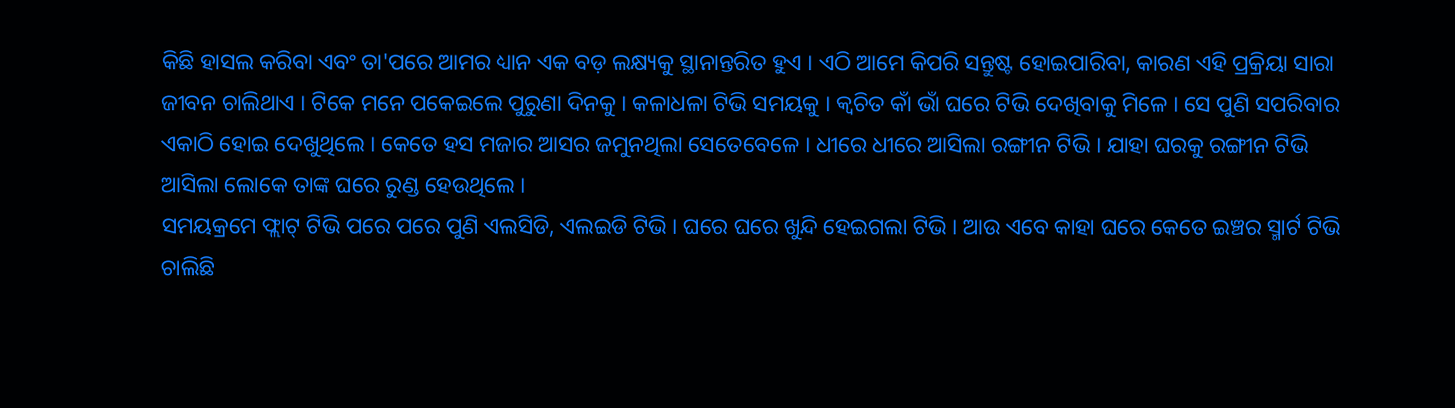କିଛି ହାସଲ କରିବା ଏବଂ ତା'ପରେ ଆମର ଧ୍ୟାନ ଏକ ବଡ଼ ଲକ୍ଷ୍ୟକୁ ସ୍ଥାନାନ୍ତରିତ ହୁଏ । ଏଠି ଆମେ କିପରି ସନ୍ତୁଷ୍ଟ ହୋଇପାରିବା, କାରଣ ଏହି ପ୍ରକ୍ରିୟା ସାରା ଜୀବନ ଚାଲିଥାଏ । ଟିକେ ମନେ ପକେଇଲେ ପୁରୁଣା ଦିନକୁ । କଳାଧଳା ଟିଭି ସମୟକୁ । କ୍ୱଚିତ କାଁ ଭାଁ ଘରେ ଟିଭି ଦେଖିବାକୁ ମିଳେ । ସେ ପୁଣି ସପରିବାର ଏକାଠି ହୋଇ ଦେଖୁଥିଲେ । କେତେ ହସ ମଜାର ଆସର ଜମୁନଥିଲା ସେତେବେଳେ । ଧୀରେ ଧୀରେ ଆସିଲା ରଙ୍ଗୀନ ଟିଭି । ଯାହା ଘରକୁ ରଙ୍ଗୀନ ଟିଭି ଆସିଲା ଲୋକେ ତାଙ୍କ ଘରେ ରୁଣ୍ଡ ହେଉଥିଲେ ।
ସମୟକ୍ରମେ ଫ୍ଲାଟ୍ ଟିଭି ପରେ ପରେ ପୁଣି ଏଲସିଡି, ଏଲଇଡି ଟିଭି । ଘରେ ଘରେ ଖୁନ୍ଦି ହେଇଗଲା ଟିଭି । ଆଉ ଏବେ କାହା ଘରେ କେତେ ଇଞ୍ଚର ସ୍ମାର୍ଟ ଟିଭି ଚାଲିଛି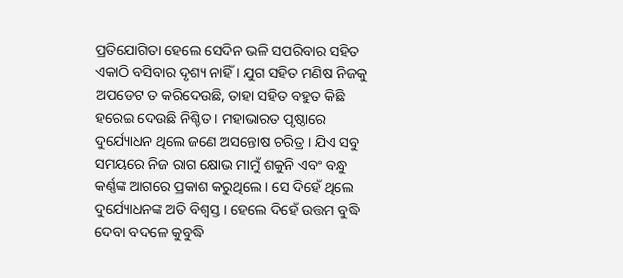ପ୍ରତିଯୋଗିତା ହେଲେ ସେଦିନ ଭଳି ସପରିବାର ସହିତ ଏକାଠି ବସିବାର ଦୃଶ୍ୟ ନାହିଁ । ଯୁଗ ସହିତ ମଣିଷ ନିଜକୁ ଅପଡେଟ ତ କରିଦେଉଛି, ତାହା ସହିତ ବହୁତ କିଛି ହରେଇ ଦେଉଛି ନିଶ୍ଚିତ । ମହାଭାରତ ପୃଷ୍ଠାରେ ଦୁର୍ଯ୍ୟୋଧନ ଥିଲେ ଜଣେ ଅସନ୍ତୋଷ ଚରିତ୍ର । ଯିଏ ସବୁ ସମୟରେ ନିଜ ରାଗ କ୍ଷୋଭ ମାମୁଁ ଶକୁନି ଏବଂ ବନ୍ଧୁ କର୍ଣ୍ଣଙ୍କ ଆଗରେ ପ୍ରକାଶ କରୁଥିଲେ । ସେ ଦିହେଁ ଥିଲେ ଦୁର୍ଯ୍ୟୋଧନଙ୍କ ଅତି ବିଶ୍ୱସ୍ତ । ହେଲେ ଦିହେଁ ଉତ୍ତମ ବୁଦ୍ଧି ଦେବା ବଦଳେ କୁବୁଦ୍ଧି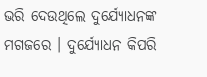ଭରି ଦେଉଥିଲେ ଦୁର୍ଯ୍ୟୋଧନଙ୍କ ମଗଜରେ । ଦୁର୍ଯ୍ୟୋଧନ କିପରି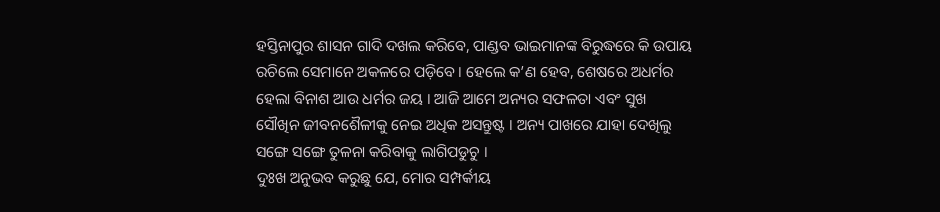ହସ୍ତିନାପୁର ଶାସନ ଗାଦି ଦଖଲ କରିବେ, ପାଣ୍ଡବ ଭାଇମାନଙ୍କ ବିରୁଦ୍ଧରେ କି ଉପାୟ ରଚିଲେ ସେମାନେ ଅକଳରେ ପଡ଼ିବେ । ହେଲେ କ’ଣ ହେବ, ଶେଷରେ ଅଧର୍ମର ହେଲା ବିନାଶ ଆଉ ଧର୍ମର ଜୟ । ଆଜି ଆମେ ଅନ୍ୟର ସଫଳତା ଏବଂ ସୁଖ ସୌଖିନ ଜୀବନଶୈଳୀକୁ ନେଇ ଅଧିକ ଅସନ୍ତୁଷ୍ଟ । ଅନ୍ୟ ପାଖରେ ଯାହା ଦେଖିଲୁ ସଙ୍ଗେ ସଙ୍ଗେ ତୁଳନା କରିବାକୁ ଲାଗିପଡୁଚୁ ।
ଦୁଃଖ ଅନୁଭବ କରୁଛୁ ଯେ, ମୋର ସମ୍ପର୍କୀୟ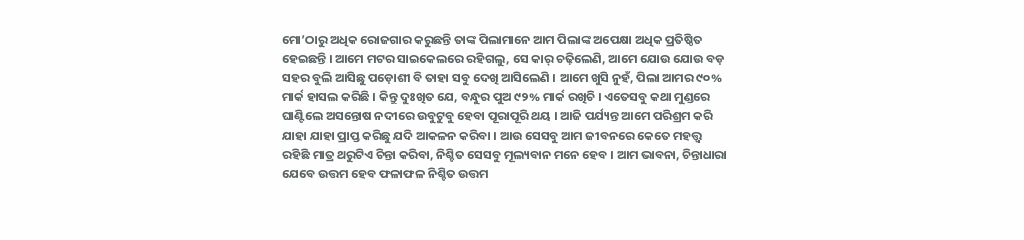ମୋ’ଠାରୁ ଅଧିକ ରୋଜଗାର କରୁଛନ୍ତି ତାଙ୍କ ପିଲାମାନେ ଆମ ପିଲାଙ୍କ ଅପେକ୍ଷା ଅଧିକ ପ୍ରତିଷ୍ଠିତ ହେଇଛନ୍ତି । ଆମେ ମଟର ସାଇକେଲରେ ରହିଗଲୁ, ସେ କାର୍ ଚଢ଼ିଲେଣି, ଆମେ ଯୋଉ ଯୋଉ ବଡ଼ ସହର ବୁଲି ଆସିଛୁ ପଡ଼ୋଶୀ ବି ତାହା ସବୁ ଦେଖି ଆସିଲେଣି । ଆମେ ଖୁସି ନୁହଁ, ପିଲା ଆମର ୯୦% ମାର୍କ ହାସଲ କରିଛି । କିନ୍ତୁ ଦୁଃଖିତ ଯେ, ବନ୍ଧୁର ପୁଅ ୯୨% ମାର୍କ ରଖିଚି । ଏତେସବୁ କଥା ମୁଣ୍ଡରେ ଘାଣ୍ଟିଲେ ଅସନ୍ତୋଷ ନଦୀରେ ଉବୁଟୁବୁ ହେବା ପୂରାପୂରି ଥୟ । ଆଜି ପର୍ଯ୍ୟନ୍ତ ଆମେ ପରିଶ୍ରମ କରି ଯାହା ଯାହା ପ୍ରାପ୍ତ କରିଛୁ ଯଦି ଆକଳନ କରିବା । ଆଉ ସେସବୁ ଆମ ଜୀବନରେ କେତେ ମହତ୍ତ୍ୱ ରହିଛି ମାତ୍ର ଥରୁଟିଏ ଚିନ୍ତା କରିବା, ନିଶ୍ଚିତ ସେସବୁ ମୂଲ୍ୟବାନ ମନେ ହେବ । ଆମ ଭାବନା, ଚିନ୍ତାଧାରା ଯେବେ ଉତ୍ତମ ହେବ ଫଳାଫଳ ନିଶ୍ଚିତ ଉତ୍ତମ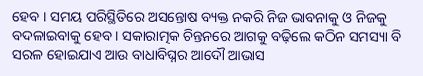ହେବ । ସମୟ ପରିସ୍ଥିତିରେ ଅସନ୍ତୋଷ ବ୍ୟକ୍ତ ନକରି ନିଜ ଭାବନାକୁ ଓ ନିଜକୁ ବଦଳାଇବାକୁ ହେବ । ସକାରାତ୍ମକ ଚିନ୍ତନରେ ଆଗକୁ ବଢ଼ିଲେ କଠିନ ସମସ୍ୟା ବି ସରଳ ହୋଇଯାଏ ଆଉ ବାଧାବିଘ୍ନର ଆଦୌ ଆଭାସ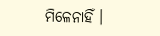ମିଳେନାହିଁ ।